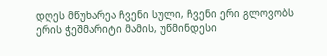დღეს მწუხარეა ჩვენი სული, ჩვენი ერი გლოვობს ერის ჭეშმარიტი მამის, უწმინდესი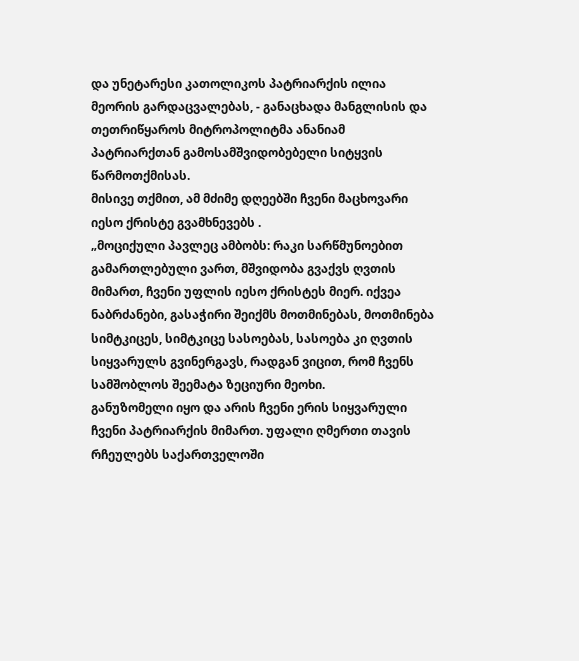და უნეტარესი კათოლიკოს პატრიარქის ილია მეორის გარდაცვალებას, - განაცხადა მანგლისის და თეთრიწყაროს მიტროპოლიტმა ანანიამ პატრიარქთან გამოსამშვიდობებელი სიტყვის წარმოთქმისას.
მისივე თქმით, ამ მძიმე დღეებში ჩვენი მაცხოვარი იესო ქრისტე გვამხნევებს .
„მოციქული პავლეც ამბობს: რაკი სარწმუნოებით გამართლებული ვართ, მშვიდობა გვაქვს ღვთის მიმართ, ჩვენი უფლის იესო ქრისტეს მიერ. იქვეა ნაბრძანები, გასაჭირი შეიქმს მოთმინებას, მოთმინება სიმტკიცეს, სიმტკიცე სასოებას, სასოება კი ღვთის სიყვარულს გვინერგავს, რადგან ვიცით, რომ ჩვენს სამშობლოს შეემატა ზეციური მეოხი.
განუზომელი იყო და არის ჩვენი ერის სიყვარული ჩვენი პატრიარქის მიმართ. უფალი ღმერთი თავის რჩეულებს საქართველოში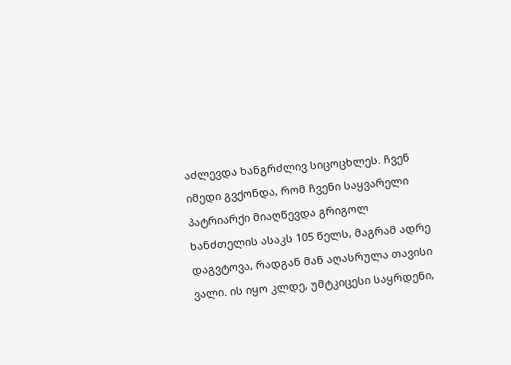აძლევდა ხანგრძლივ სიცოცხლეს. ჩვენ იმედი გვქონდა, რომ ჩვენი საყვარელი პატრიარქი მიაღწევდა გრიგოლ ხანძთელის ასაკს 105 წელს, მაგრამ ადრე დაგვტოვა, რადგან მან აღასრულა თავისი ვალი. ის იყო კლდე, უმტკიცესი საყრდენი,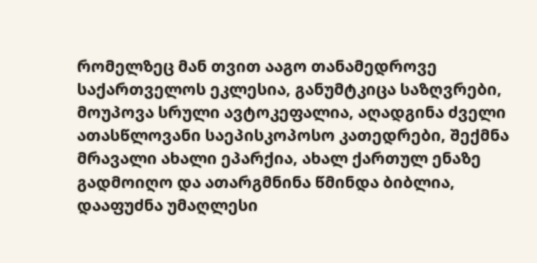რომელზეც მან თვით ააგო თანამედროვე საქართველოს ეკლესია, განუმტკიცა საზღვრები, მოუპოვა სრული ავტოკეფალია, აღადგინა ძველი ათასწლოვანი საეპისკოპოსო კათედრები, შექმნა მრავალი ახალი ეპარქია, ახალ ქართულ ენაზე გადმოიღო და ათარგმნინა წმინდა ბიბლია, დააფუძნა უმაღლესი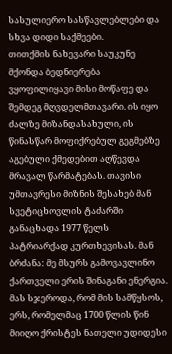სასულიერო სასწავლებლები და სხვა დიდი საქმეები.
თითქმის ნახევარი საუკუნე მქონდა ბედნიერება ვყოფილიყავი მისი მოწაფე და შემდეგ მღვდელმთავარი. ის იყო ძალზე მიზანდასახული, ის წინასწარ მოფიქრებულ გეგმებზე აგებული ქმედებით აღწევდა მრავალ წარმატებას. თავისი უმთავრესი მიზნის შესახებ მან სვეტიცხოვლის ტაძარში განაცხადა 1977 წელს პატრიარქად კურთხევისას. მან ბრძანა: მე მსურს გამოვავლინო ქართველი ერის შინაგანი ენერგია. მას სჯეროდა, რომ მის სამწყსოს, ერს, რომელმაც 1700 წლის წინ მიიღო ქრისტეს ნათელი უდიდესი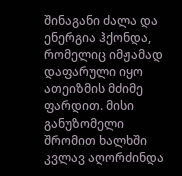შინაგანი ძალა და ენერგია ჰქონდა, რომელიც იმჟამად დაფარული იყო ათეიზმის მძიმე ფარდით. მისი განუზომელი შრომით ხალხში კვლავ აღორძინდა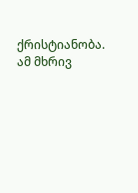ქრისტიანობა. ამ მხრივ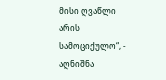მისი ღვაწლი არის სამოციქულო“, - აღნიშნა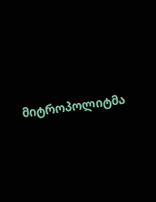მიტროპოლიტმა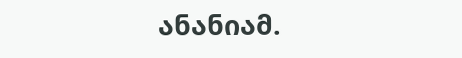ანანიამ.